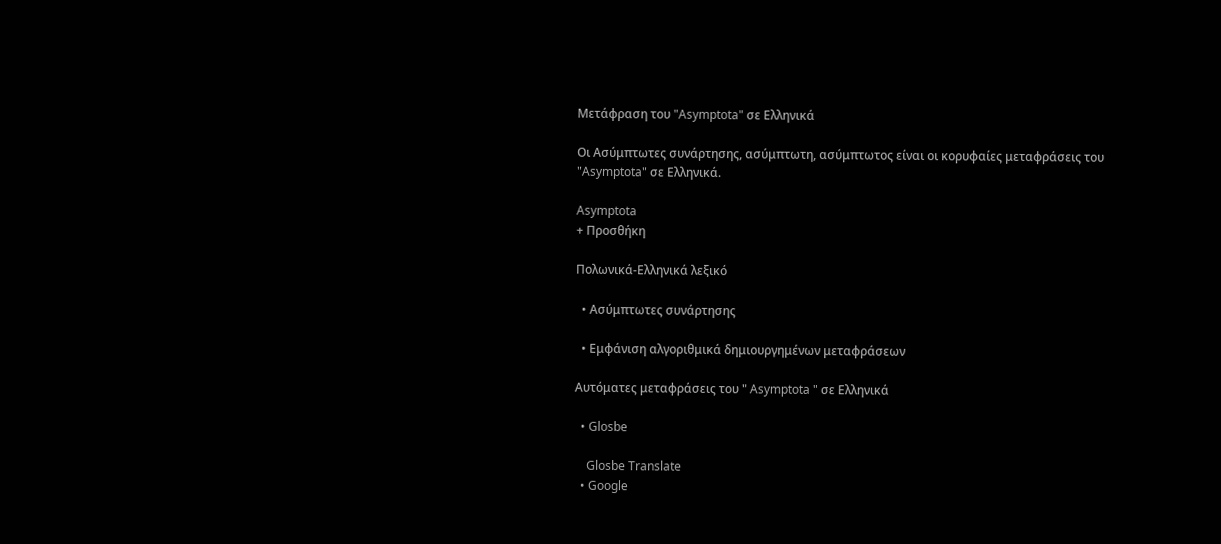Μετάφραση του "Asymptota" σε Ελληνικά

Οι Ασύμπτωτες συνάρτησης, ασύμπτωτη, ασύμπτωτος είναι οι κορυφαίες μεταφράσεις του "Asymptota" σε Ελληνικά.

Asymptota
+ Προσθήκη

Πολωνικά-Ελληνικά λεξικό

  • Ασύμπτωτες συνάρτησης

  • Εμφάνιση αλγοριθμικά δημιουργημένων μεταφράσεων

Αυτόματες μεταφράσεις του " Asymptota " σε Ελληνικά

  • Glosbe

    Glosbe Translate
  • Google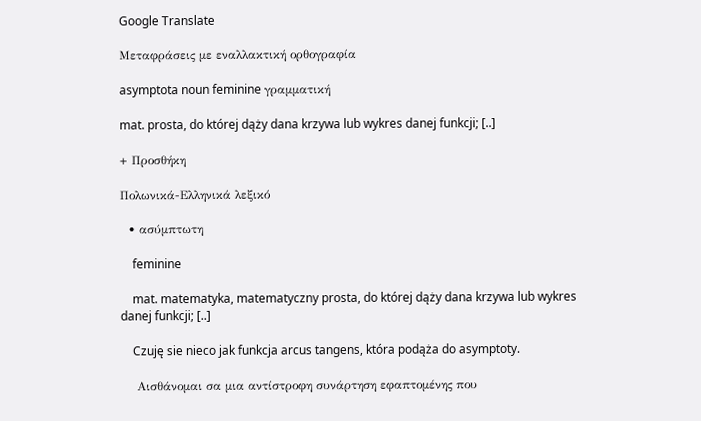Google Translate

Μεταφράσεις με εναλλακτική ορθογραφία

asymptota noun feminine γραμματική

mat. prosta, do której dąży dana krzywa lub wykres danej funkcji; [..]

+ Προσθήκη

Πολωνικά-Ελληνικά λεξικό

  • ασύμπτωτη

    feminine

    mat. matematyka, matematyczny prosta, do której dąży dana krzywa lub wykres danej funkcji; [..]

    Czuję sie nieco jak funkcja arcus tangens, która podąża do asymptoty.

    Αισθάνομαι σα μια αντίστροφη συνάρτηση εφαπτομένης που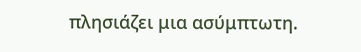πλησιάζει μια ασύμπτωτη.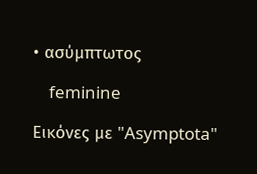• ασύμπτωτος

    feminine

Εικόνες με "Asymptota"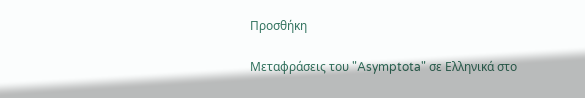Προσθήκη

Μεταφράσεις του "Asymptota" σε Ελληνικά στο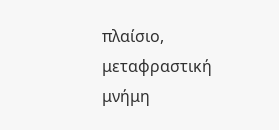πλαίσιο, μεταφραστική μνήμη